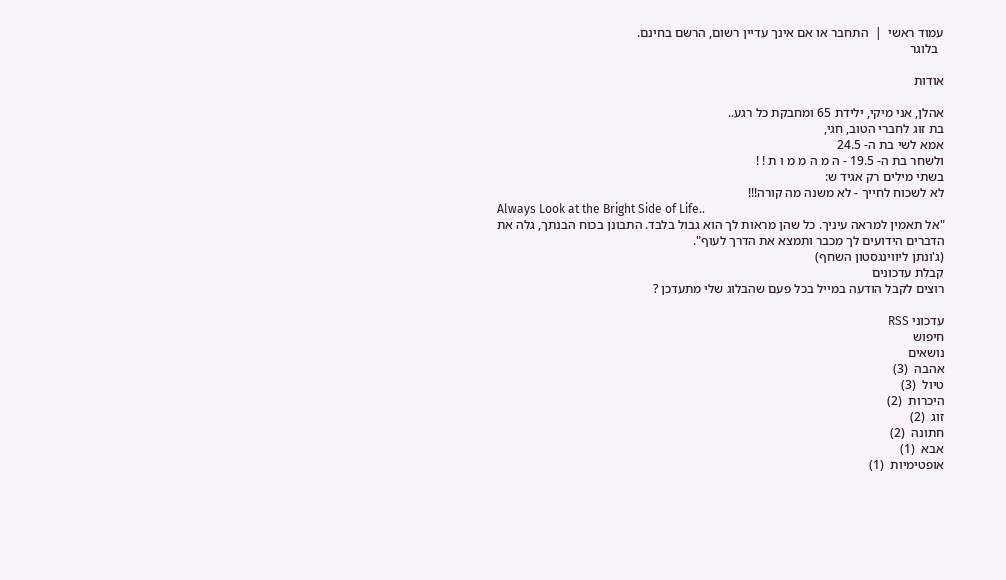עמוד ראשי  |  התחבר או אם אינך עדיין רשום, הרשם בחינם.
  בלוגר

אודות

אהלן, אני מיקי, ילידת 65 ומחבקת כל רגע..
בת זוג לחברי הטוב, חגי,
אמא לשי בת ה- 24.5
ולשחר בת ה- 19.5 - ה מ ה מ מ ו ת ! !
בשתי מילים רק אגיד ש:
לא לשכוח לחייך - לא משנה מה קורה!!!
Always Look at the Bright Side of Life..
"אל תאמין למראה עיניך. כל שהן מראות לך הוא גבול בלבד. התבונן בכוח הבנתך, גלה את הדברים הידועים לך מכבר ותמצא את הדרך לעוף".
(ג'ונתן ליווינגסטון השחף)
קבלת עדכונים
רוצים לקבל הודעה במייל בכל פעם שהבלוג שלי מתעדכן ?

עדכוני RSS
חיפוש
נושאים
אהבה  (3)
טיול  (3)
היכרות  (2)
זוג  (2)
חתונה  (2)
אבא  (1)
אופטימיות  (1)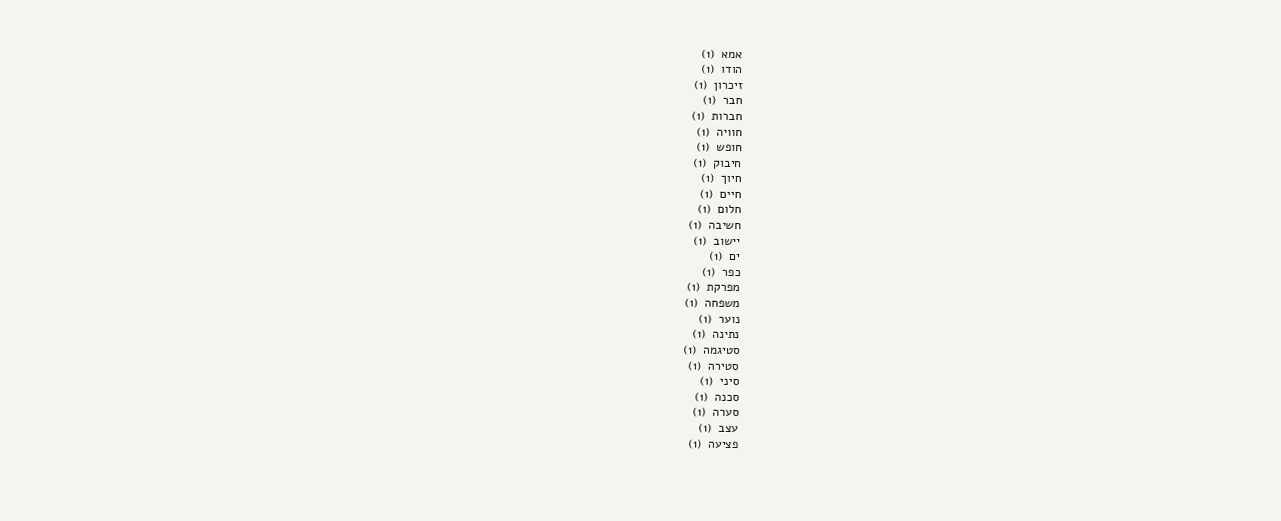אמא  (1)
הודו  (1)
זיכרון  (1)
חבר  (1)
חברות  (1)
חוויה  (1)
חופש  (1)
חיבוק  (1)
חיוך  (1)
חיים  (1)
חלום  (1)
חשיבה  (1)
יישוב  (1)
ים  (1)
כפר  (1)
מפרקת  (1)
משפחה  (1)
נוער  (1)
נתינה  (1)
סטיגמה  (1)
סטירה  (1)
סיני  (1)
סכנה  (1)
סערה  (1)
עצב  (1)
פציעה  (1)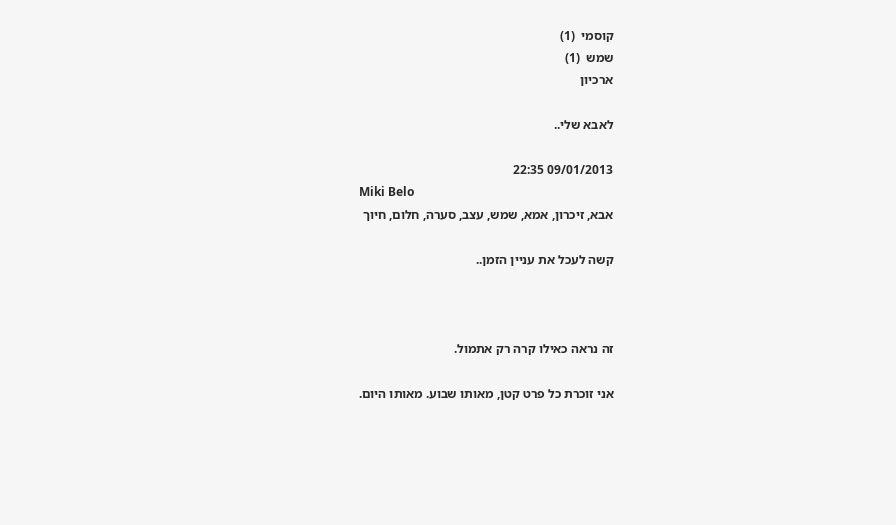קוסמי  (1)
שמש  (1)
ארכיון

לאבא שלי..

09/01/2013 22:35
Miki Belo
אבא, זיכרון, אמא, שמש, עצב, סערה, חלום, חיוך

קשה לעכל את עניין הזמן..



זה נראה כאילו קרה רק אתמול.

אני זוכרת כל פרט קטן, מאותו שבוע. מאותו היום.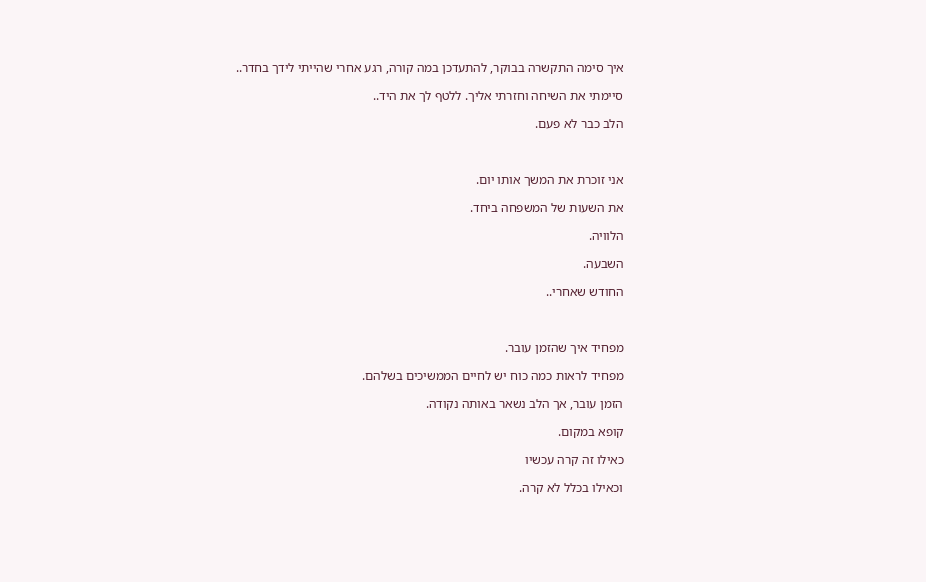איך סימה התקשרה בבוקר, להתעדכן במה קורה, רגע אחרי שהייתי לידך בחדר..

סיימתי את השיחה וחזרתי אליך. ללטף לך את היד..

הלב כבר לא פעם.



אני זוכרת את המשך אותו יום.

את השעות של המשפחה ביחד.

הלוויה.

השבעה.

החודש שאחרי..



מפחיד איך שהזמן עובר.

מפחיד לראות כמה כוח יש לחיים הממשיכים בשלהם.

הזמן עובר, אך הלב נשאר באותה נקודה.

קופא במקום.

כאילו זה קרה עכשיו

וכאילו בכלל לא קרה.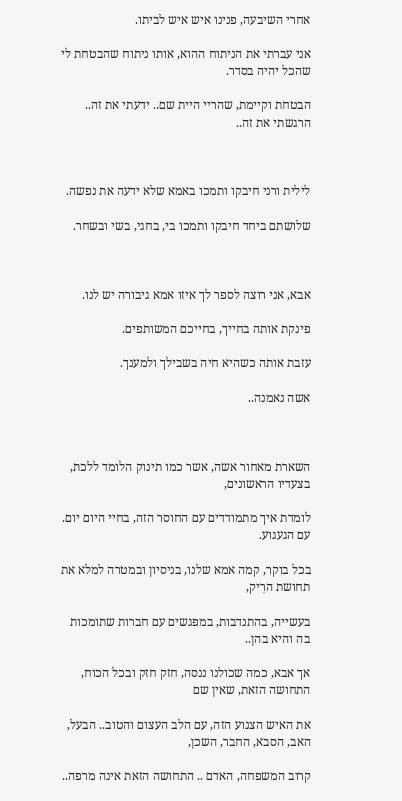אחרי השיבעה, פנינו איש איש לביתו.

אני עברתי את הניתוח ההוא, אותו ניתוח שהבטחת לי שהכל יהיה בסדר.

הבטחת וקיימת, שהריי היית שם.. ידעתי את זה.. הרגשתי את זה..



לילית ורני חיבקו ותמכו באמא שלא ידעה את נפשה.

שלושתם ביחד חיבקו ותמכו בי, בחגי, בשי ובשחר.



אבא, אני רוצה לספר לך איזו אמא גיבורה יש לנו.

פינקת אותה בחייך, בחייכם המשותפים.

עזבת אותה כשהיא חיה בשבילך ולמענך.

אשה נאמנה..



השארת מאחור אשה, אשר כמו תינוק הלומד ללכת, בצעדיו הראשונים,

לומדת איך מתמודדים עם החוסר הזה, בחיי היום יום. עם הגעגוע.

בכל בוקר, קמה אמא שלנו, בניסיון ובמטרה למלא את תחושת הרִיק,

בעשייה, בהתנדבות, במפגשים עם חברות שתומכות בה והיא בהן..

אך אבא, כמה שכולנו ננסה, חזק חזק ובכל הכוח, התחושה הזאת, שאין שם

את האיש הצנוע הזה, עם הלב העצום והטוב.. הבעל, האב, הסבא, החבר, השכן,

קרוב המשפחה, האדם .. התחושה הזאת אינה מרפה..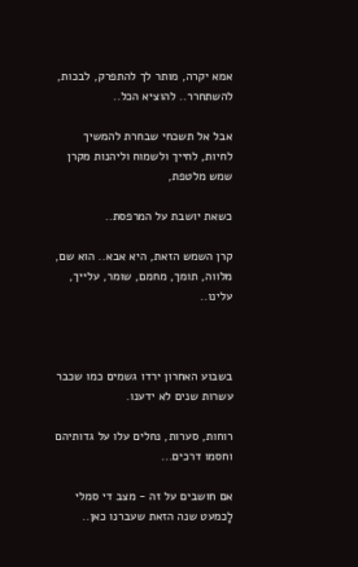אמא יקרה, מותר לך להתפרק, לבכות, להשתחרר.. להוציא הכל..

אבל אל תשכחי שבחרת להמשיך לחיות, לחייך ולשמוח וליהנות מקרן שמש מלטפת,

כשאת יושבת על המרפסת..

קרן השמש הזאת, היא אבא.. הוא שם, מלווה, תומך, מחמם, שומר, עלייך, עלינו..



בשבוע האחרון ירדו גשמים כמו שכבר עשרות שנים לא ידענו.

רוחות, סערות, נחלים עלו על גדותיהם וחסמו דרכים...

אם חושבים על זה - מצב די סמלי לָכמעט שנה הזאת שעברנו כאן..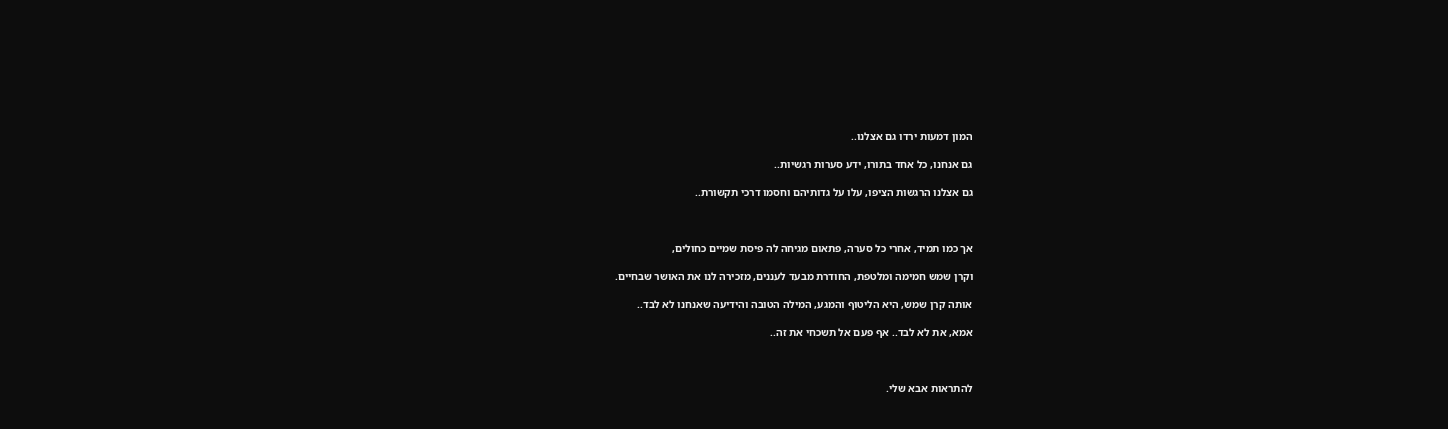המון דמעות ירדו גם אצלנו..

גם אנחנו, כל אחד בתורו, ידע סערות רגשיות..

גם אצלנו הרגשות הציפו, עלו על גדותיהם וחסמו דרכי תקשורת..



אך כמו תמיד, אחרי כל סערה, פתאום מגיחה לה פיסת שמיים כחולים,

וקרן שמש חמימה ומלטפת, החודרת מבעד לעננים, מזכירה לנו את האושר שבחיים.

אותה קרן שמש, היא הליטוף והמגע, המילה הטובה והידיעה שאנחנו לא לבד..

אמא, את לא לבד.. אף פעם אל תשכחי את זה..



להתראות אבא שלי.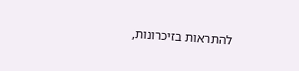להתראות בזיכרונות,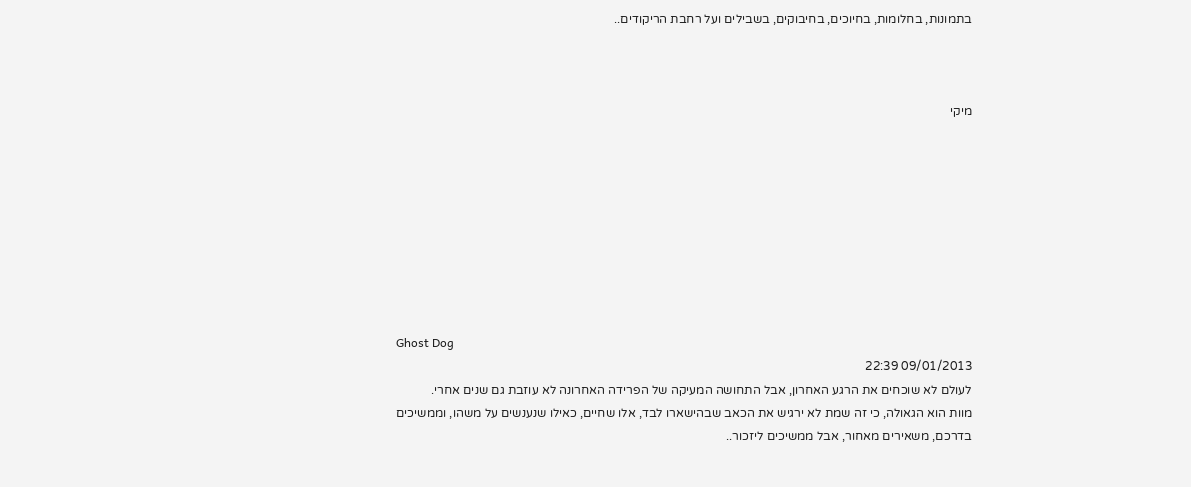בתמונות, בחלומות, בחיוכים, בחיבוקים, בשבילים ועל רחבת הריקודים..



מיקי









Ghost Dog
09/01/2013 22:39
לעולם לא שוכחים את הרגע האחרון, אבל התחושה המעיקה של הפרידה האחרונה לא עוזבת גם שנים אחרי.
מוות הוא הגאולה, כי זה שמת לא ירגיש את הכאב שבהישארו לבד, אלו שחיים, כאילו שנענשים על משהו, וממשיכים בדרכם, משאירים מאחור, אבל ממשיכים ליזכור..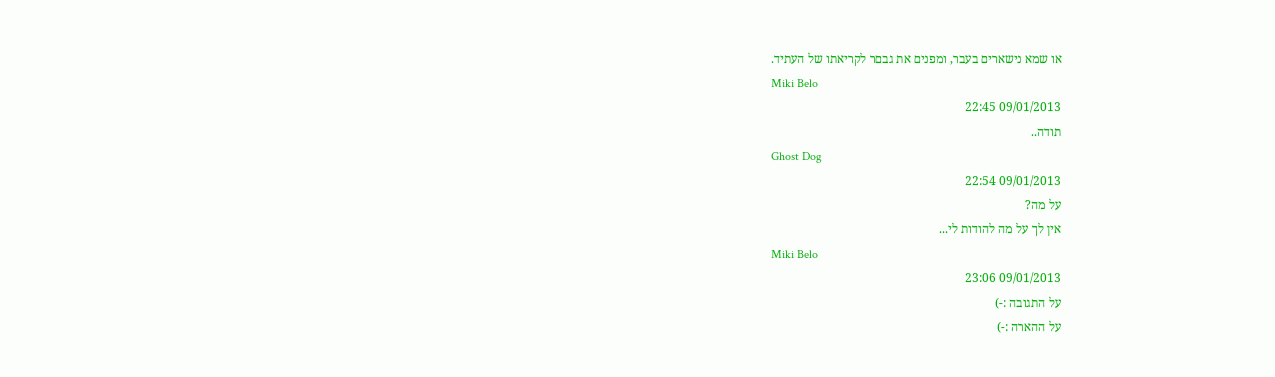או שמא נישארים בעבר, ומפנים את גבםר לקריאתו של העתיד.
Miki Belo
09/01/2013 22:45
תודה..
Ghost Dog
09/01/2013 22:54
על מה?
אין לך על מה להודות לי...
Miki Belo
09/01/2013 23:06
על התגובה :-)
על ההארה :-)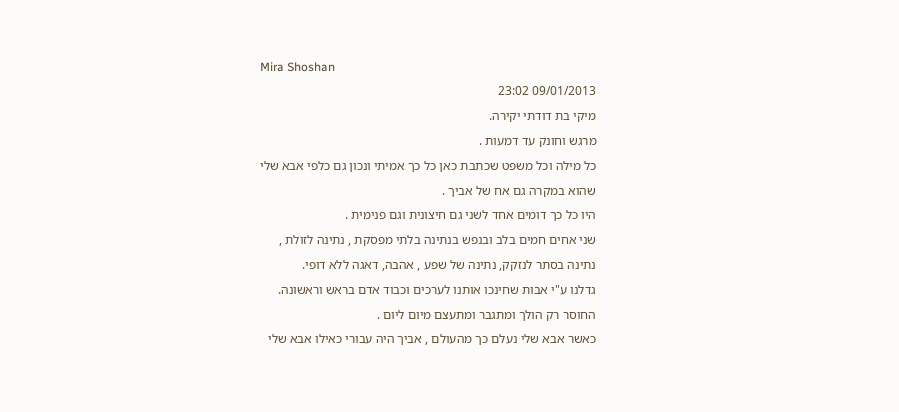Mira Shoshan
09/01/2013 23:02
מיקי בת דודתי יקירה.
מרגש וחונק עד דמעות .
כל מילה וכל משפט שכתבת כאן כל כך אמיתי ונכון גם כלפי אבא שלי
שהוא במקרה גם אח של אביך .
היו כל כך דומים אחד לשני גם חיצונית וגם פנימית .
שני אחים חמים בלב ובנפש בנתינה בלתי מפסקת , נתינה לזולת ,
נתינה בסתר לנזקק, נתינה של שפע , אהבה, דאגה ללא דופי.
גדלנו ע"י אבות שחינכו אותנו לערכים וכבוד אדם בראש וראשונה.
החוסר רק הולך ומתגבר ומתעצם מיום ליום .
כאשר אבא שלי נעלם כך מהעולם , אביך היה עבורי כאילו אבא שלי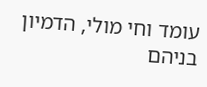עומד וחי מולי, הדמיון בניהם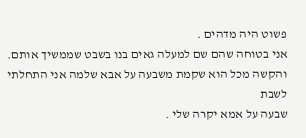פשוט היה מדהים .
אני בטוחה שהם שם למעלה גאים בנו בשבט שממשיך אותם.
והקשה מכל הוא שקמת משבעה על אבא שלמה אני התחלתי לשבת
שבעה על אמא יקרה שלי .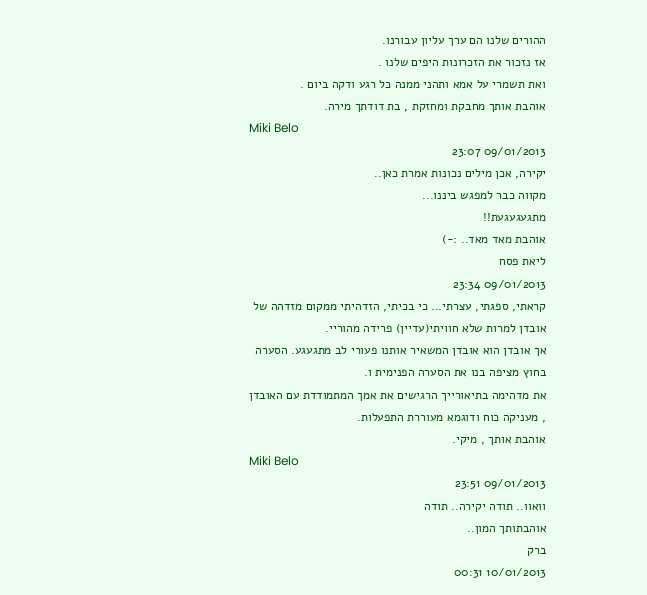ההורים שלנו הם ערך עליון עבורנו.
אז נזכור את הזכרונות היפים שלנו .
ואת תשמרי על אמא ותהני ממנה כל רגע ודקה ביום .
אוהבת אותך מחבקת ומחזקת , בת דודתך מירה.
Miki Belo
09/01/2013 23:07
יקירה, אכן מילים נכונות אמרת כאן..
מקווה כבר למפגש ביננו...
מתגעגעגעת!!
אוהבת מאד מאד.. :-)
ליאת פסח
09/01/2013 23:34
קראתי, ספגתי, עצרתי... כי בכיתי, הזדהיתי ממקום מזדהה של אובדן למרות שלא חוויתי(עדיין) פרידה מהוריי.
אך אובדן הוא אובדן המשאיר אותנו פעורי לב מתגעגע. הסערה בחוץ מציפה בנו את הסערה הפנימית ו.
את מדהימה בתיאורייך הרגישים את אמך המתמודדת עם האובדן , מעניקה כוח ודוגמא מעוררת התפעלות.
אוהבת אותך , מיקי.
Miki Belo
09/01/2013 23:51
וואוו.. תודה יקירה.. תודה
אוהבתותך המון..
ברק
10/01/2013 00:31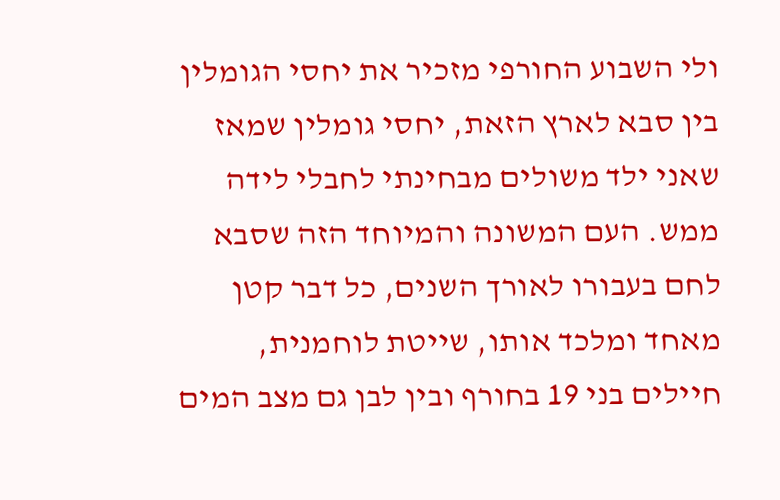ולי השבוע החורפי מזכיר את יחסי הגומלין בין סבא לארץ הזאת, יחסי גומלין שמאז שאני ילד משולים מבחינתי לחבלי לידה ממש. העם המשונה והמיוחד הזה שסבא לחם בעבורו לאורך השנים, כל דבר קטן מאחד ומלכד אותו, שייטת לוחמנית, חיילים בני 19 בחורף ובין לבן גם מצב המים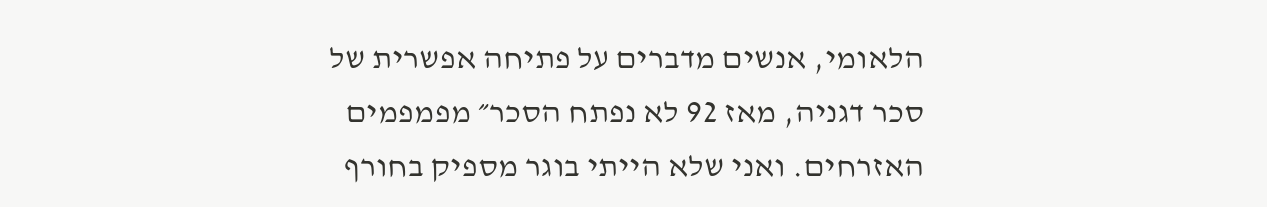הלאומי, אנשים מדברים על פתיחה אפשרית של סכר דגניה, מאז 92 לא נפתח הסכר״ מפמפמים האזרחים. ואני שלא הייתי בוגר מספיק בחורף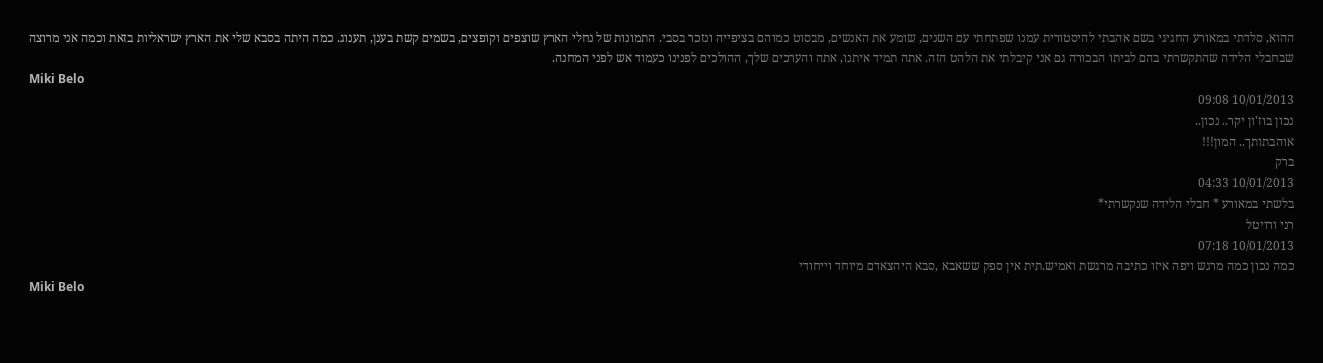ההוא, סלדתי במאורע החגיגי בשם אהבתי להיסטורית עמנו שפתחתי עם השנים, שומע את האנשים, מבסוט כמוהם בציפייה ונזכר בסבי. התמונות של נחלי הארץ שוצפים וקופצים, בשמים קשת בענן, תענוג. כמה היתה בסבא שלי את הארץ ישראליות בזאת וכמה אני מרוצה שבחבלי הלידה שהתקשרתי בהם לביתו הבכורה גם אני קיבלתי את הלהט הזה. אתה תמיד איתנו, אתה והערכים שלך, ההולכים לפנינו כעמוד אש לפני המחנה.
Miki Belo
10/01/2013 09:08
נכון בוז'ון יקר.. נכון..
אוהבתותך.. המון!!!
ברק
10/01/2013 04:33
בלשתי במאורע * חבלי הלידה שנקשרתי*
רני ורויטל
10/01/2013 07:18
כמה נכון כמה מרגש ויפה איזו כתיבה מרגשת ואמיש.תית אין ספק ששאבא ,סבא היהצאדם מיוחד וייחודי
Miki Belo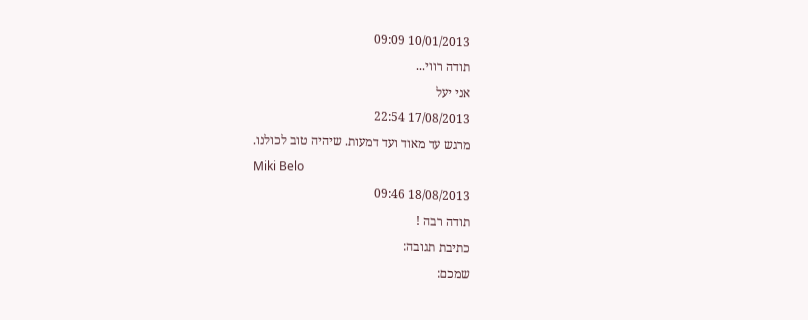10/01/2013 09:09
תודה רווי...
אני יעל
17/08/2013 22:54
מרגש עד מאוד ועד דמעות. שיהיה טוב לכולנו.
Miki Belo
18/08/2013 09:46
תודה רבה !
כתיבת תגובה:
שמכם: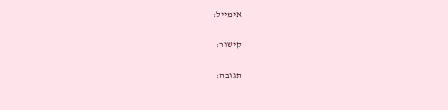אימייל:

קישור:

תגובה: